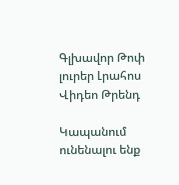Գլխավոր Թոփ լուրեր Լրահոս Վիդեո Թրենդ

Կապանում ունենալու ենք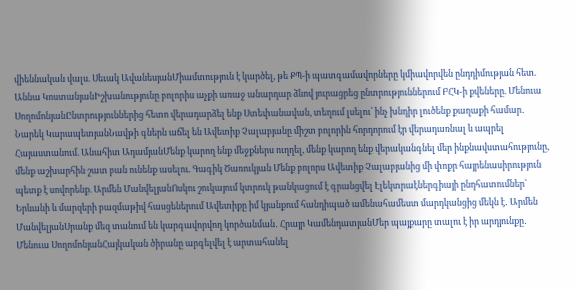վիեննական վալս. Սեւակ ԱվանեսյանՄիամտություն է կարծել, թե ՔՊ-ի պատգամավորները կմիավորվեն ընդդիմության հետ. Աննա ԿոստանյանԻշխանությունը բոլորիս աչքի առաջ անարդար ձևով յուրացրեց ընտրություններում ԲՀԿ-ի քվեները. Մենուա ՍողոմոնյանԸնտրություններից հետո վերադարձել ենք Ստեփանավան, տեղում լսելու՝ ինչ խնդիր լուծենք քաղաքի համար․ Նարեկ ԿարապետյանՆավթի գներն աճել են Ավետիք Չալաբյանը միշտ բոլորին հորդորում էր վերադառնալ և ապրել Հայաստանում. Անահիտ ԱդամյանՄենք կարող ենք մեջքներս ուղղել, մենք կարող ենք վերականգնել մեր ինքնավստահությունը, մենք աշխարհին շատ բան ունենք ասելու. Գագիկ Ծառուկյան Մենք բոլորս Ավետիք Չալաբյանից մի փոքր հայրենասիրություն պետք է սովորենք. Արմեն ՄանվելյանՈսկու շուկայում կտրուկ թանկացում է գրանցվել Էլեկտրաէներգիայի ընդհատումներ՝ Երևանի և մարզերի բազմաթիվ հասցեներում Ավետիքը իմ կյանքում հանդիպած ամենահամեստ մարդկանցից մեկն է․ Արմեն ՄանվելյանՍրանք մեզ տանում են կարգավորվող կործանման․ Հրայր ԿամենդատյանՄեր պայքարը տալու է իր արդյունքը․ Մենուա ՍողոմոնյանՀայկական ծիրանը արգելվել է արտահանել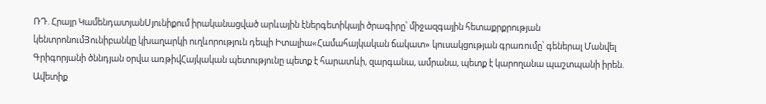ՌԴ. Հրայր ԿամենդատյանՍյունիքում իրականացված արևային էներգետիկայի ծրագիրը՝ միջազգային հետաքրքրության կենտրոնումՅունիբանկը կխաղարկի ուղևորություն դեպի Իտալիա«Համահայկական ճակատ» կուսակցության գրառումը՝ գեներալ Մանվել Գրիգորյանի ծննդյան օրվա առթիվՀայկական պետությունը պետք է հարատևի, զարգանա, ամրանա, պետք է կարողանա պաշտպանի իրեն. Ավետիք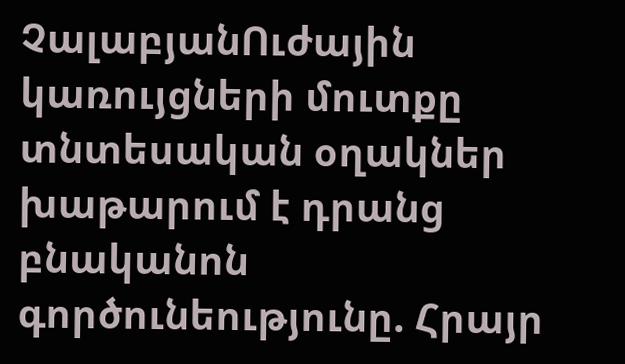ՉալաբյանՈւժային կառույցների մուտքը տնտեսական օղակներ խաթարում է դրանց բնականոն գործունեությունը. Հրայր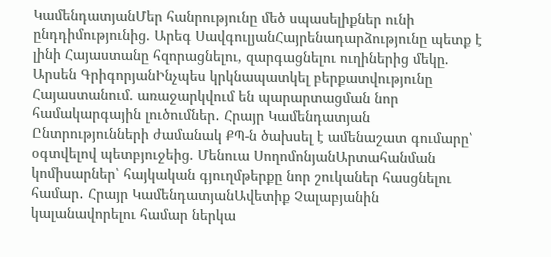ԿամենդատյանՄեր հանրությունը մեծ սպասելիքներ ունի ընդդիմությունից. Արեգ ՍավգուլյանՀայրենադարձությունը պետք է լինի Հայաստանը հզորացնելու, զարգացնելու ուղիներից մեկը. Արսեն ԳրիգորյանԻնչպես կրկնապատկել բերքատվությունը Հայաստանում. առաջարկվում են պարարտացման նոր համակարգային լուծումներ․ Հրայր Կամենդատյան Ընտրությունների ժամանակ ՔՊ-ն ծախսել է ամենաշատ գումարը՝ օգտվելով պետբյուջեից. Մենուա ՍողոմոնյանԱրտահանման կոմիսարներ՝ հայկական գյուղմթերքը նոր շուկաներ հասցնելու համար․ Հրայր ԿամենդատյանԱվետիք Չալաբյանին կալանավորելու համար ներկա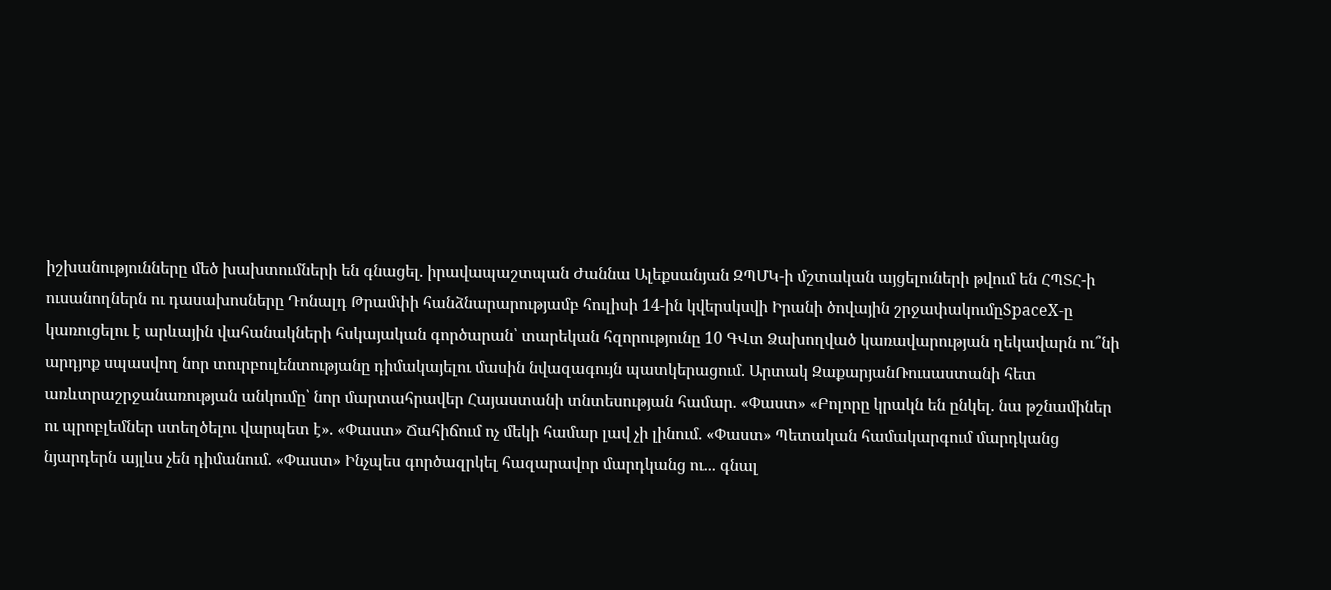իշխանությունները մեծ խախտումների են գնացել. իրավապաշտպան Ժաննա Ալեքսանյան ԶՊՄԿ-ի մշտական այցելուների թվում են ՀՊՏՀ-ի ուսանողներն ու դասախոսները Դոնալդ Թրամփի հանձնարարությամբ հուլիսի 14-ին կվերսկսվի Իրանի ծովային շրջափակումըSpaceX-ը կառուցելու է արևային վահանակների հսկայական գործարան՝ տարեկան հզորությունը 10 ԳՎտ Ձախողված կառավարության ղեկավարն ու՞նի արդյոք սպասվող նոր տուրբուլենտությանը դիմակայելու մասին նվազագույն պատկերացում. Արտակ ԶաքարյանՌուսաստանի հետ առևտրաշրջանառության անկումը՝ նոր մարտահրավեր Հայաստանի տնտեսության համար. «Փաստ» «Բոլորը կրակն են ընկել. նա թշնամիներ ու պրոբլեմներ ստեղծելու վարպետ է». «Փաստ» Ճահիճում ոչ մեկի համար լավ չի լինում. «Փաստ» Պետական համակարգում մարդկանց նյարդերն այլևս չեն դիմանում. «Փաստ» Ինչպես գործազրկել հազարավոր մարդկանց ու... գնալ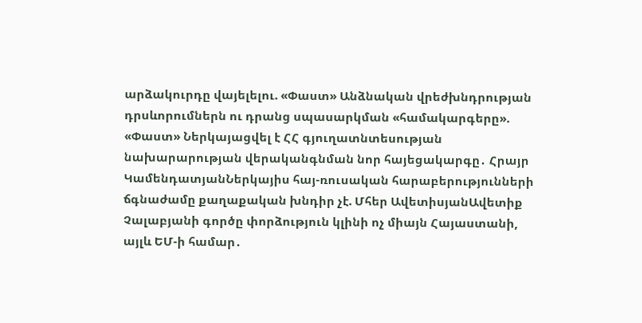արձակուրդը վայելելու. «Փաստ» Անձնական վրեժխնդրության դրսևորումներն ու դրանց սպասարկման «համակարգերը». «Փաստ» Ներկայացվել է ՀՀ գյուղատնտեսության նախարարության վերականգնման նոր հայեցակարգը․ Հրայր ԿամենդատյանՆերկայիս հայ-ռուսական հարաբերությունների ճգնաժամը քաղաքական խնդիր չէ. Մհեր ԱվետիսյանԱվետիք Չալաբյանի գործը փորձություն կլինի ոչ միայն Հայաստանի, այլև ԵՄ-ի համար․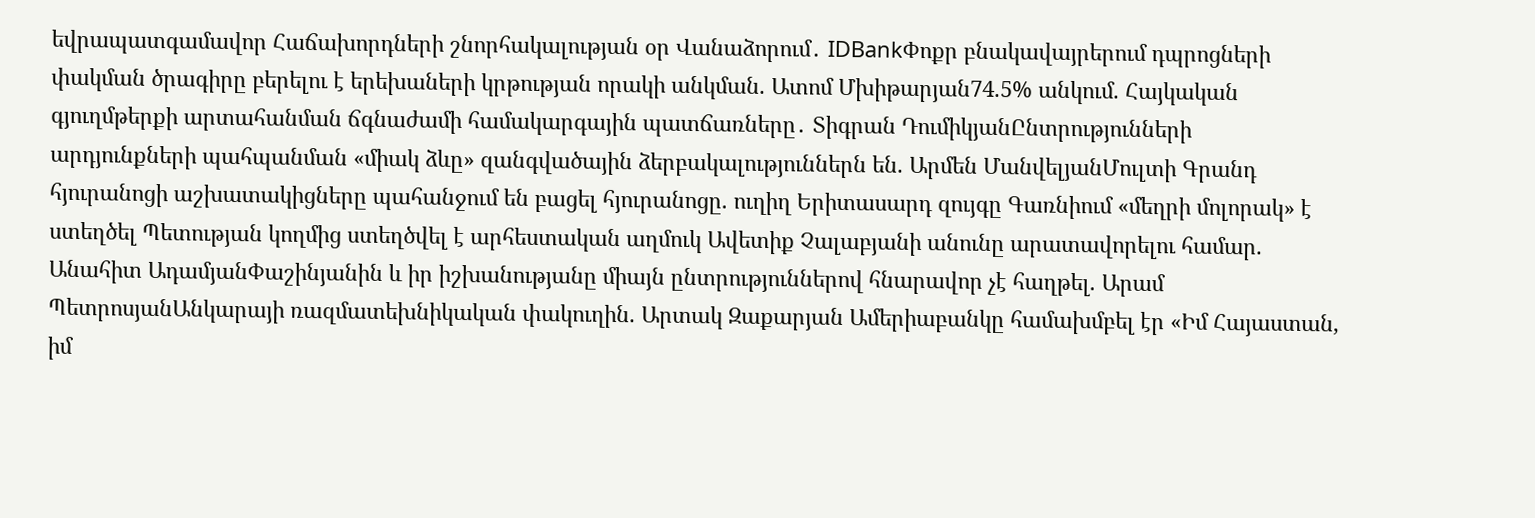եվրապատգամավոր Հաճախորդների շնորհակալության օր Վանաձորում․ IDBankՓոքր բնակավայրերում դպրոցների փակման ծրագիրը բերելու է երեխաների կրթության որակի անկման. Ատոմ Մխիթարյան74.5% անկում. Հայկական գյուղմթերքի արտահանման ճգնաժամի համակարգային պատճառները․ Տիգրան ԴումիկյանԸնտրությունների արդյունքների պահպանման «միակ ձևը» զանգվածային ձերբակալություններն են. Արմեն ՄանվելյանՄուլտի Գրանդ հյուրանոցի աշխատակիցները պահանջում են բացել հյուրանոցը. ուղիղ Երիտասարդ զույգը Գառնիում «մեղրի մոլորակ» է ստեղծել Պետության կողմից ստեղծվել է արհեստական աղմուկ Ավետիք Չալաբյանի անունը արատավորելու համար. Անահիտ ԱդամյանՓաշինյանին և իր իշխանությանը միայն ընտրություններով հնարավոր չէ հաղթել. Արամ ՊետրոսյանԱնկարայի ռազմատեխնիկական փակուղին. Արտակ Զաքարյան Ամերիաբանկը համախմբել էր «Իմ Հայաստան, իմ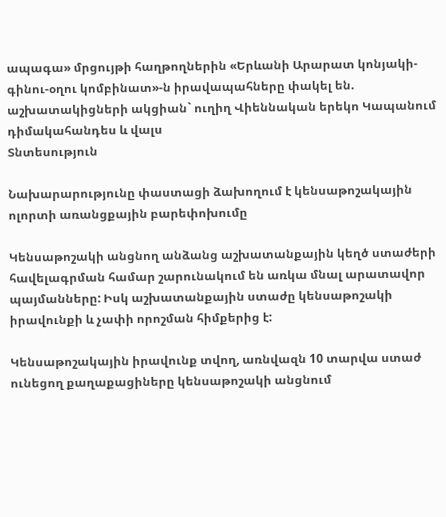ապագա» մրցույթի հաղթողներին «Երևանի Արարատ կոնյակի-գինու-օղու կոմբինատ»-ն իրավապահները փակել են. աշխատակիցների ակցիան` ուղիղ Վիեննական երեկո Կապանում դիմակահանդես և վալս
Տնտեսություն

Նախարարությունը փաստացի ձախողում է կենսաթոշակային ոլորտի առանցքային բարեփոխումը

Կենսաթոշակի անցնող անձանց աշխատանքային կեղծ ստաժերի հավելագրման համար շարունակում են առկա մնալ արատավոր պայմանները: Իսկ աշխատանքային ստաժը կենսաթոշակի իրավունքի և չափի որոշման հիմքերից է:

Կենսաթոշակային իրավունք տվող, առնվազն 10 տարվա ստաժ ունեցող քաղաքացիները կենսաթոշակի անցնում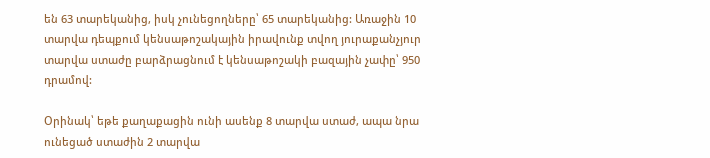են 63 տարեկանից, իսկ չունեցողները՝ 65 տարեկանից: Առաջին 10 տարվա դեպքում կենսաթոշակային իրավունք տվող յուրաքանչյուր տարվա ստաժը բարձրացնում է կենսաթոշակի բազային չափը՝ 950 դրամով:

Օրինակ՝ եթե քաղաքացին ունի ասենք 8 տարվա ստաժ, ապա նրա ունեցած ստաժին 2 տարվա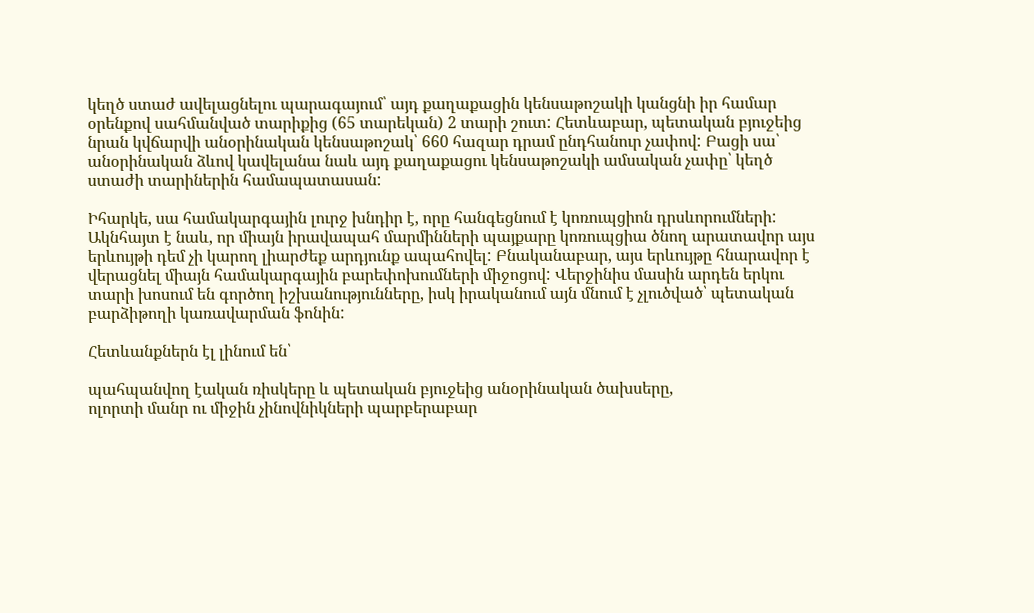կեղծ ստաժ ավելացնելու պարագայում՝ այդ քաղաքացին կենսաթոշակի կանցնի իր համար օրենքով սահմանված տարիքից (65 տարեկան) 2 տարի շուտ: Հետևաբար, պետական բյուջեից նրան կվճարվի անօրինական կենսաթոշակ՝ 660 հազար դրամ ընդհանուր չափով: Բացի սա՝ անօրինական ձևով կավելանա նաև այդ քաղաքացու կենսաթոշակի ամսական չափը՝ կեղծ ստաժի տարիներին համապատասան:

Իհարկե, սա համակարգային լուրջ խնդիր է, որը հանգեցնում է կոռուպցիոն դրսևորումների: Ակնհայտ է նաև, որ միայն իրավապահ մարմինների պայքարը կոռուպցիա ծնող արատավոր այս երևույթի դեմ չի կարող լիարժեք արդյունք ապահովել: Բնականաբար, այս երևույթը հնարավոր է վերացնել միայն համակարգային բարեփոխումների միջոցով: Վերջինիս մասին արդեն երկու տարի խոսում են գործող իշխանությունները, իսկ իրականում այն մնում է չլուծված՝ պետական բարձիթողի կառավարման ֆոնին:

Հետևանքներն էլ լինում են՝

պահպանվող էական ռիսկերը և պետական բյուջեից անօրինական ծախսերը,
ոլորտի մանր ու միջին չինովնիկների պարբերաբար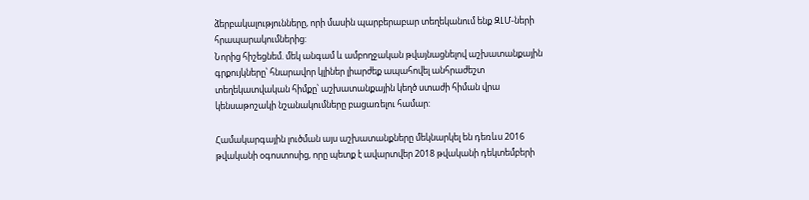ձերբակալությունները, որի մասին պարբերաբար տեղեկանում ենք ԶԼՄ-ների հրապարակումներից:
Նորից հիշեցնեմ. մեկ անգամ և ամբողջական թվայնացնելով աշխատանքային գրքույկները՝ հնարավոր կլիներ լիարժեք ապահովել անհրաժեշտ տեղեկատվական հիմքը՝ աշխատանքային կեղծ ստաժի հիման վրա կենսաթոշակի նշանակումները բացառելու համար:

Համակարգային լուծման այս աշխատանքները մեկնարկել են դեռևս 2016 թվականի օգոստոսից, որը պետք է ավարտվեր 2018 թվականի դեկտեմբերի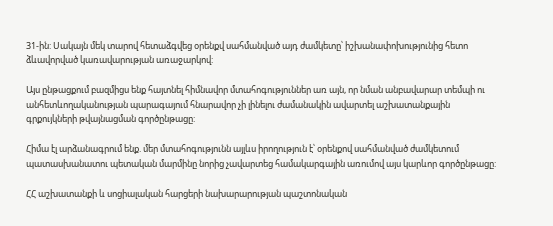31-ին: Սակայն մեկ տարով հետաձգվեց օրենքվ սահմանված այդ ժամկետը՝ իշխանափոխությունից հետո ձևավորված կառավարության առաջարկով:

Այս ընթացքում բազմիցս ենք հայտնել հիմնավոր մտահոգություններ առ այն, որ նման անբավարար տեմպի ու անհետևողականության պարագայում հնարավոր չի լինելու ժամանակին ավարտել աշխատանքային գրքույկների թվայնացման գործընթացը:

Հիմա էլ արձանագրում ենք. մեր մտահոգությունն այլևս իրողություն է՝ օրենքով սահմանված ժամկետում պատասխանատու պետական մարմինը նորից չավարտեց համակարգային առումով այս կարևոր գործընթացը:

ՀՀ աշխատանքի և սոցիալական հարցերի նախարարության պաշտոնական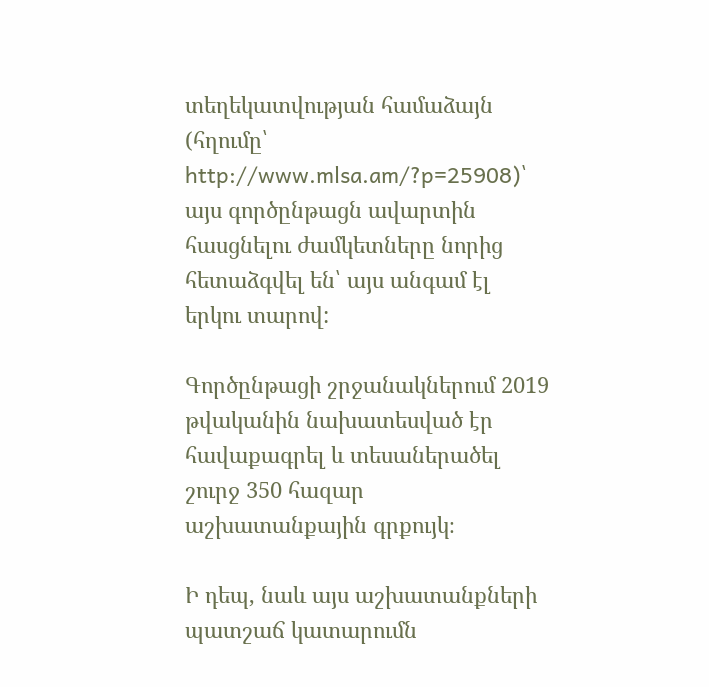տեղեկատվության համաձայն (հղումը՝ http://www.mlsa.am/?p=25908)՝ այս գործընթացն ավարտին հասցնելու ժամկետները նորից հետաձգվել են՝ այս անգամ էլ երկու տարով:

Գործընթացի շրջանակներում 2019 թվականին նախատեսված էր հավաքագրել և տեսաներածել շուրջ 350 հազար աշխատանքային գրքույկ։

Ի դեպ, նաև այս աշխատանքների պատշաճ կատարումն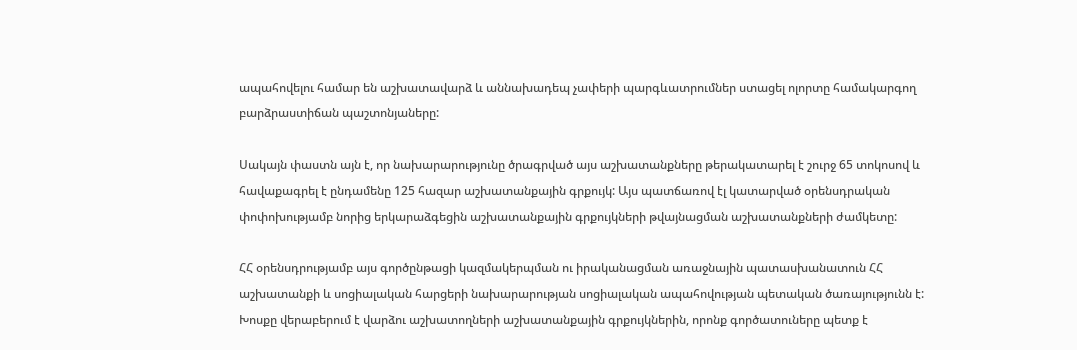ապահովելու համար են աշխատավարձ և աննախադեպ չափերի պարգևատրումներ ստացել ոլորտը համակարգող բարձրաստիճան պաշտոնյաները:

Սակայն փաստն այն է, որ նախարարությունը ծրագրված այս աշխատանքները թերակատարել է շուրջ 65 տոկոսով և հավաքագրել է ընդամենը 125 հազար աշխատանքային գրքույկ: Այս պատճառով էլ կատարված օրենսդրական փոփոխությամբ նորից երկարաձգեցին աշխատանքային գրքույկների թվայնացման աշխատանքների ժամկետը:

ՀՀ օրենսդրությամբ այս գործընթացի կազմակերպման ու իրականացման առաջնային պատասխանատուն ՀՀ աշխատանքի և սոցիալական հարցերի նախարարության սոցիալական ապահովության պետական ծառայությունն է: Խոսքը վերաբերում է վարձու աշխատողների աշխատանքային գրքույկներին, որոնք գործատուները պետք է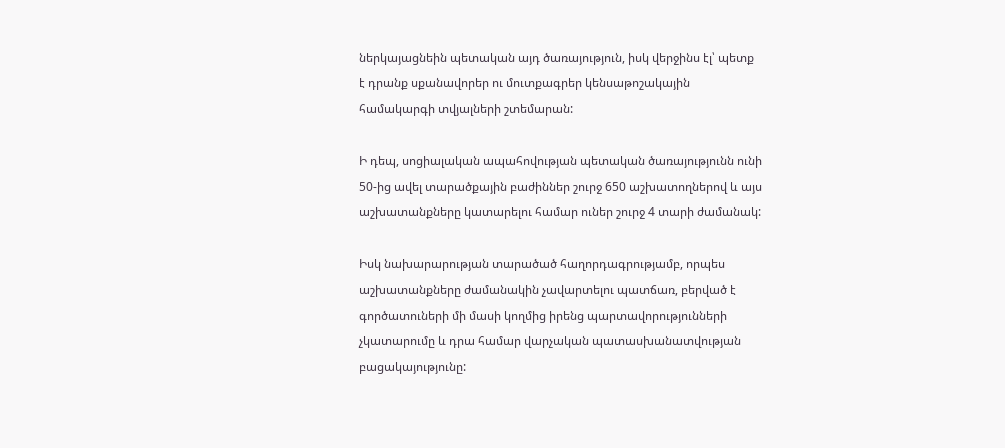ներկայացնեին պետական այդ ծառայություն, իսկ վերջինս էլ՝ պետք է դրանք սքանավորեր ու մուտքագրեր կենսաթոշակային համակարգի տվյալների շտեմարան:

Ի դեպ, սոցիալական ապահովության պետական ծառայությունն ունի 50-ից ավել տարածքային բաժիններ շուրջ 650 աշխատողներով և այս աշխատանքները կատարելու համար ուներ շուրջ 4 տարի ժամանակ:

Իսկ նախարարության տարածած հաղորդագրությամբ, որպես աշխատանքները ժամանակին չավարտելու պատճառ, բերված է գործատուների մի մասի կողմից իրենց պարտավորությունների չկատարումը և դրա համար վարչական պատասխանատվության բացակայությունը: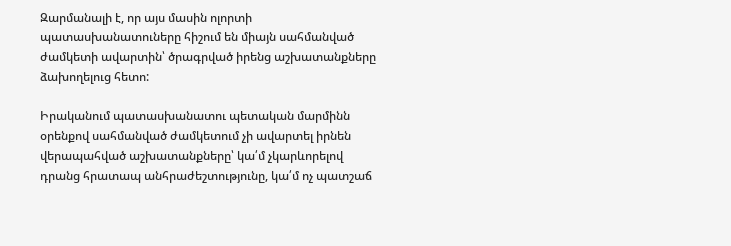Զարմանալի է, որ այս մասին ոլորտի պատասխանատուները հիշում են միայն սահմանված ժամկետի ավարտին՝ ծրագրված իրենց աշխատանքները ձախողելուց հետո:

Իրականում պատասխանատու պետական մարմինն օրենքով սահմանված ժամկետում չի ավարտել իրնեն վերապահված աշխատանքները՝ կա՛մ չկարևորելով դրանց հրատապ անհրաժեշտությունը, կա՛մ ոչ պատշաճ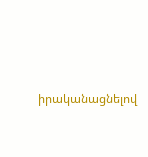իրականացնելով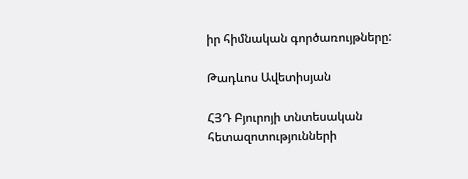իր հիմնական գործառույթները:

Թադևոս Ավետիսյան

ՀՅԴ Բյուրոյի տնտեսական հետազոտությունների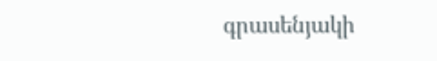գրասենյակի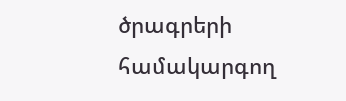ծրագրերի համակարգող